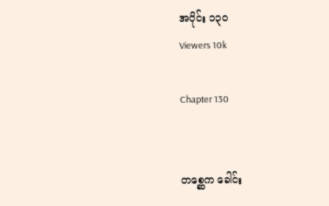အပိုင်း ၁၃၀
Viewers 10k

Chapter 130


တစ္ဆေက ခေါင်း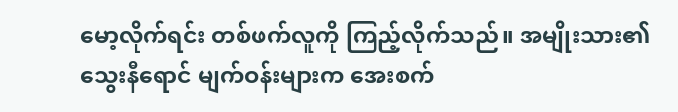မော့လိုက်ရင်း တစ်ဖက်လူကို ကြည့်လိုက်သည်။ အမျိုးသား၏ သွေးနီရောင် မျက်ဝန်းများက အေးစက်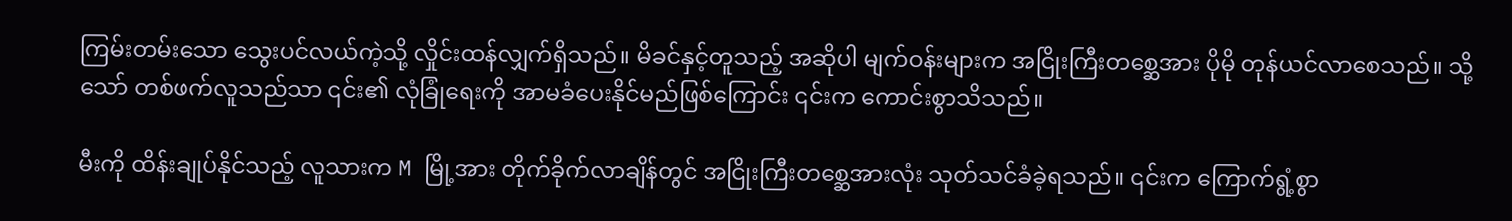ကြမ်းတမ်းသော သွေးပင်လယ်ကဲ့သို့ လှိုင်းထန်လျှက်ရှိသည်။ မိခင်နှင့်တူသည့် အဆိုပါ မျက်ဝန်းများက အငြိုးကြီးတစ္ဆေအား ပိုမို တုန်ယင်လာစေသည်။ သို့သော် တစ်ဖက်လူသည်သာ ၎င်း၏ လုံခြုံရေးကို အာမခံပေးနိုင်မည်ဖြစ်ကြောင်း ၎င်းက ကောင်းစွာသိသည်။

မီးကို ထိန်းချုပ်နိုင်သည့် လူသားက M မြို့အား တိုက်ခိုက်လာချိန်တွင် အငြိုးကြီးတစ္ဆေအားလုံး သုတ်သင်ခံခဲ့ရသည်။ ၎င်းက ကြောက်ရွံ့စွာ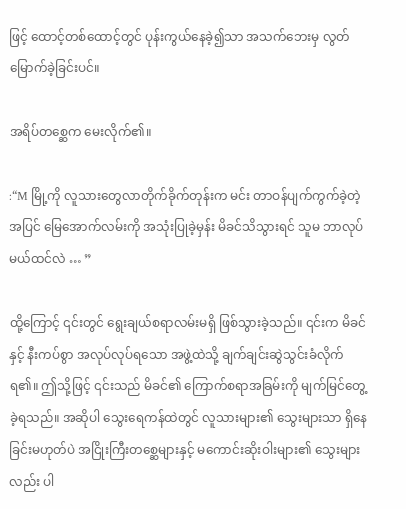ဖြင့် ထောင့်တစ်ထောင့်တွင် ပုန်းကွယ်နေခဲ့၍သာ အသက်ဘေးမှ လွတ်မြောက်ခဲ့ခြင်းပင်။

အရိပ်တစ္ဆေက မေးလိုက်၏။

:“M မြို့ကို လူသားတွေလာတိုက်ခိုက်တုန်းက မင်း တာဝန်ပျက်ကွက်ခဲ့တဲ့အပြင် မြေအောက်လမ်းကို အသုံးပြုခဲ့မှန်း မိခင်သိသွားရင် သူမ ဘာလုပ်မယ်ထင်လဲ … ”

ထို့ကြောင့် ၎င်းတွင် ရွေးချယ်စရာလမ်းမရှိ ဖြစ်သွားခဲ့သည်။ ၎င်းက မိခင်နှင့် နီးကပ်စွာ အလုပ်လုပ်ရသော အဖွဲ့ထဲသို့ ချက်ချင်းဆွဲသွင်းခံလိုက်ရ၏။ ဤသို့ဖြင့် ၎င်းသည် မိခင်၏ ကြောက်စရာအခြမ်းကို မျက်မြင်တွေ့ခဲ့ရသည်။ အဆိုပါ သွေးရေကန်ထဲတွင် လူသားများ၏ သွေးများသာ ရှိနေခြင်းမဟုတ်ပဲ အငြိုးကြီးတစ္ဆေများနှင့် မကောင်းဆိုးဝါးများ၏ သွေးများလည်း ပါ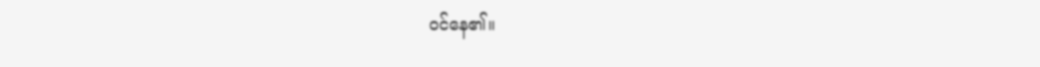ဝင်နေ၏။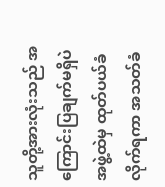သူတို့အားလုံးသည် အကြောင်းပြချက်မရှိပဲ အဖွဲ့ထဲမှ ထုတ်ပယ်ခံလိုက်ရကာ အသတ်ခံ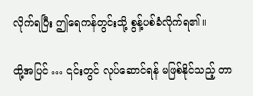လိုက်ရပြီး ဤရေကန်တွင်းသို့ စွန့်ပစ်ခံလိုက်ရ၏။

ထို့အပြင် … ၎င်းတွင် လုပ်ဆောင်ရန် မဖြစ်နိုင်သည့် တာ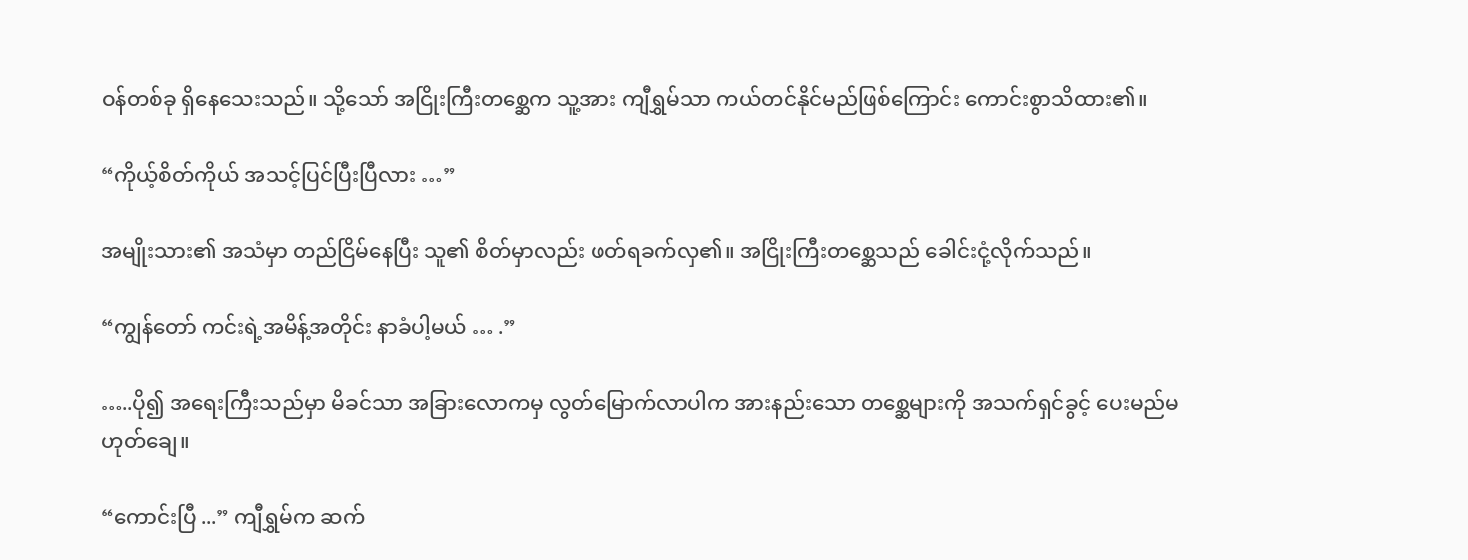ဝန်တစ်ခု ရှိနေသေးသည်။ သို့သော် အငြိုးကြီးတစ္ဆေက သူ့အား ကျီရွှမ်သာ ကယ်တင်နိုင်မည်ဖြစ်ကြောင်း ကောင်းစွာသိထား၏။

“ကိုယ့်စိတ်ကိုယ် အသင့်ပြင်ပြီးပြီလား …”

အမျိုးသား၏ အသံမှာ တည်ငြိမ်နေပြီး သူ၏ စိတ်မှာလည်း ဖတ်ရခက်လှ၏။ အငြိုးကြီးတစ္ဆေသည် ခေါင်းငုံ့လိုက်သည်။

“ကျွန်တော် ကင်းရဲ့အမိန့်အတိုင်း နာခံပါ့မယ် … .”

…..ပို၍ အရေးကြီးသည်မှာ မိခင်သာ အခြားလောကမှ လွတ်မြောက်လာပါက အားနည်းသော တစ္ဆေများကို အသက်ရှင်ခွင့် ပေးမည်မဟုတ်ချေ။

“ကောင်းပြီ ...” ကျီရွှမ်က ဆက်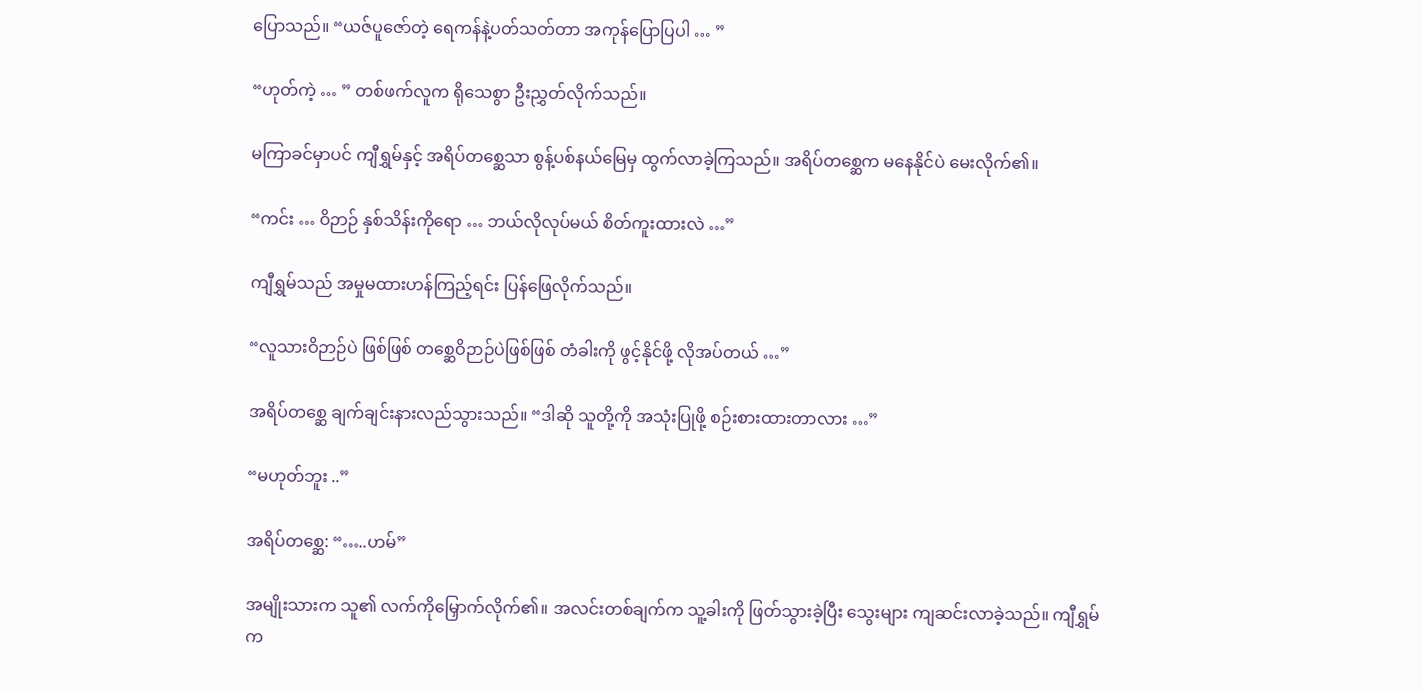ပြောသည်။ “ယဇ်ပူဇော်တဲ့ ရေကန်နဲ့ပတ်သတ်တာ အကုန်ပြောပြပါ … ”

“ဟုတ်ကဲ့ … ” တစ်ဖက်လူက ရိုသေစွာ ဦးညွှတ်လိုက်သည်။

မကြာခင်မှာပင် ကျီရွှမ်နှင့် အရိပ်တစ္ဆေသာ စွန့်ပစ်နယ်မြေမှ ထွက်လာခဲ့ကြသည်။ အရိပ်တစ္ဆေက မနေနိုင်ပဲ မေးလိုက်၏။

“ကင်း … ဝိဉာဉ် နှစ်သိန်းကိုရော … ဘယ်လိုလုပ်မယ် စိတ်ကူးထားလဲ …”

ကျီရွှမ်သည် အမှုမထားဟန်ကြည့်ရင်း ပြန်ဖြေလိုက်သည်။

“လူသားဝိဉာဉ်ပဲ ဖြစ်ဖြစ် တစ္ဆေဝိဉာဉ်ပဲဖြစ်ဖြစ် တံခါးကို ဖွင့်နိုင်ဖို့ လိုအပ်တယ် …”

အရိပ်တစ္ဆေ ချက်ချင်းနားလည်သွားသည်။ “ဒါဆို သူတို့ကို အသုံးပြုဖို့ စဉ်းစားထားတာလား …”

“မဟုတ်ဘူး ..”

အရိပ်တစ္ဆေ: “…..ဟမ်”

အမျိုးသားက သူ၏ လက်ကိုမြှောက်လိုက်၏။ အလင်းတစ်ချက်က သူ့ခါးကို ဖြတ်သွားခဲ့ပြီး သွေးများ ကျဆင်းလာခဲ့သည်။ ကျီရွှမ်က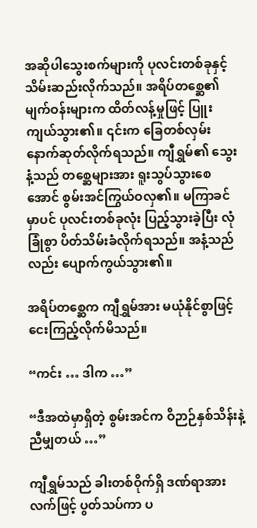အဆိုပါသွေးစက်များကို ပုလင်းတစ်ခုနှင့် သိမ်းဆည်းလိုက်သည်။ အရိပ်တစ္ဆေ၏ မျက်ဝန်းများက ထိတ်လန့်မှုဖြင့် ပြူးကျယ်သွား၏။ ၎င်းက ခြေတစ်လှမ်းနောက်ဆုတ်လိုက်ရသည်။ ကျီရွှမ်၏ သွေးနံ့သည် တစ္ဆေများအား ရူးသွပ်သွားစေအောင် စွမ်းအင်ကြွယ်ဝလှ၏။ မကြာခင်မှာပင် ပုလင်းတစ်ခုလုံး ပြည့်သွားခဲ့ပြီး လုံခြုံစွာ ပိတ်သိမ်းခံလိုက်ရသည်။ အနံ့သည်လည်း ပျောက်ကွယ်သွား၏။

အရိပ်တစ္ဆေက ကျီရွှမ်အား မယုံနိုင်စွာဖြင့် ငေးကြည့်လိုက်မိသည်။

“ကင်း … ဒါက …”

“ဒီအထဲမှာရှိတဲ့ စွမ်းအင်က ဝိဉာဉ်နှစ်သိန်းနဲ့ညီမျှတယ် …”

ကျီရွှမ်သည် ခါးတစ်ဝိုက်ရှိ ဒဏ်ရာအား လက်ဖြင့် ပွတ်သပ်ကာ ပ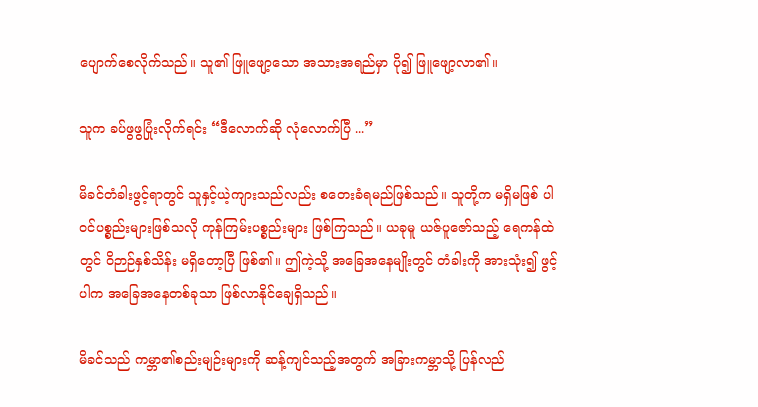ပျောက်စေလိုက်သည်။ သူ၏ ဖြူဖျော့သော အသားအရည်မှာ ပို၍ ဖြူဖျော့လာ၏။

သူက ခပ်ဖွဖွပြုံးလိုက်ရင်း “ဒီလောက်ဆို လုံလောက်ပြီ ...”

မိခင်တံခါးဖွင့်ရာတွင် သူနှင့်ယဲ့ကျားသည်လည်း စတေးခံရမည်ဖြစ်သည်။ သူတို့က မရှိမဖြစ် ပါဝင်ပစ္စည်းများဖြစ်သလို ကုန်ကြမ်းပစ္စည်းများ ဖြစ်ကြသည်။ ယခုမူ ယဇ်ပူဇော်သည့် ရေကန်ထဲတွင် ဝိဉာဉ်နှစ်သိန်း မရှိတော့ပြီ ဖြစ်၏။ ဤကဲ့သို့ အခြေအနေမျိုးတွင် တံခါးကို အားသုံး၍ ဖွင့်ပါက အခြေအနေတစ်ခုသာ ဖြစ်လာနိုင်ချေရှိသည်။

မိခင်သည် ကမ္ဘာ၏စည်းမျဉ်းများကို ဆန့်ကျင်သည့်အတွက် အခြားကမ္ဘာသို့ ပြန်လည်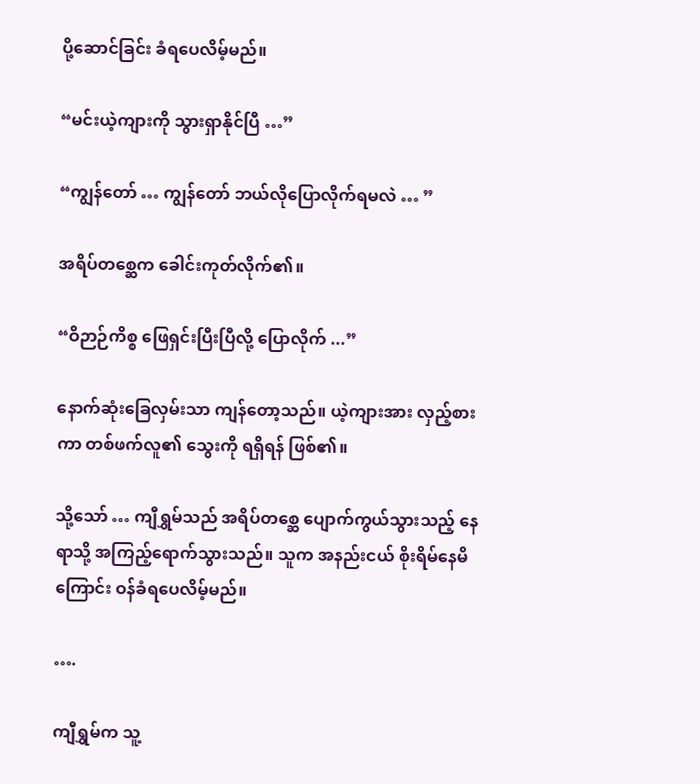ပို့ဆောင်ခြင်း ခံရပေလိမ့်မည်။

“မင်းယဲ့ကျားကို သွားရှာနိုင်ပြီ …”

“ကျွန်တော် … ကျွန်တော် ဘယ်လိုပြောလိုက်ရမလဲ … ”

အရိပ်တစ္ဆေက ခေါင်းကုတ်လိုက်၏။

“ဝိဉာဉ်ကိစ္စ ဖြေရှင်းပြီးပြီလို့ ပြောလိုက် ...”

နောက်ဆုံးခြေလှမ်းသာ ကျန်တော့သည်။ ယဲ့ကျားအား လှည့်စားကာ တစ်ဖက်လူ၏ သွေးကို ရရှိရန် ဖြစ်၏။

သို့သော် … ကျီရွှမ်သည် အရိပ်တစ္ဆေ ပျောက်ကွယ်သွားသည့် နေရာသို့ အကြည့်ရောက်သွားသည်။ သူက အနည်းငယ် စိုးရိမ်နေမိကြောင်း ဝန်ခံရပေလိမ့်မည်။

….

ကျီရွှမ်က သူ့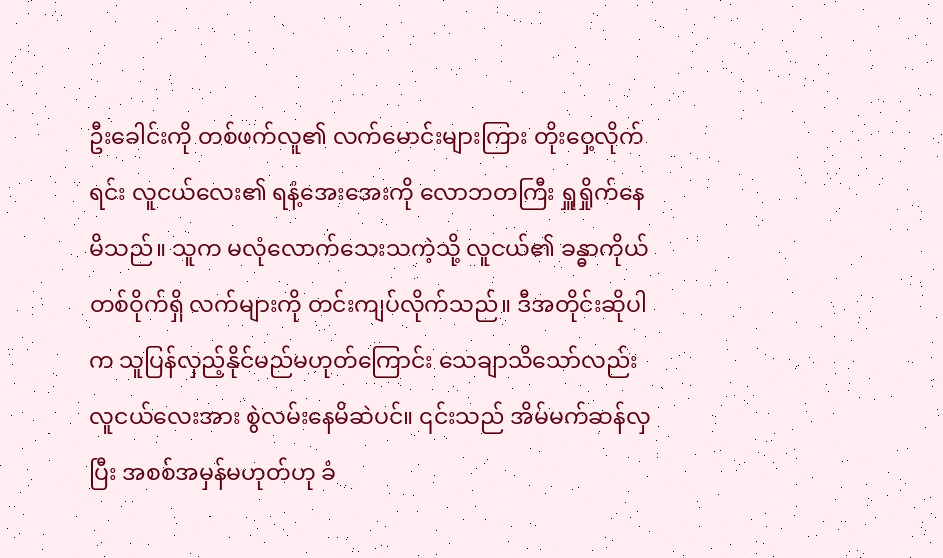ဦးခေါင်းကို တစ်ဖက်လူ၏ လက်မောင်းများကြား တိုးဝှေ့လိုက်ရင်း လူငယ်လေး၏ ရနံ့အေးအေးကို လောဘတကြီး ရှူရှိုက်နေမိသည်။ သူက မလုံလောက်သေးသကဲ့သို့ လူငယ်၏ ခန္ဓာကိုယ် တစ်ဝိုက်ရှိ လက်များကို တင်းကျပ်လိုက်သည်။ ဒီအတိုင်းဆိုပါက သူပြန်လှည့်နိုင်မည်မဟုတ်ကြောင်း သေချာသိသော်လည်း လူငယ်လေးအား စွဲလမ်းနေမိဆဲပင်။ ၎င်းသည် အိမ်မက်ဆန်လှပြီး အစစ်အမှန်မဟုတ်ဟု ခံ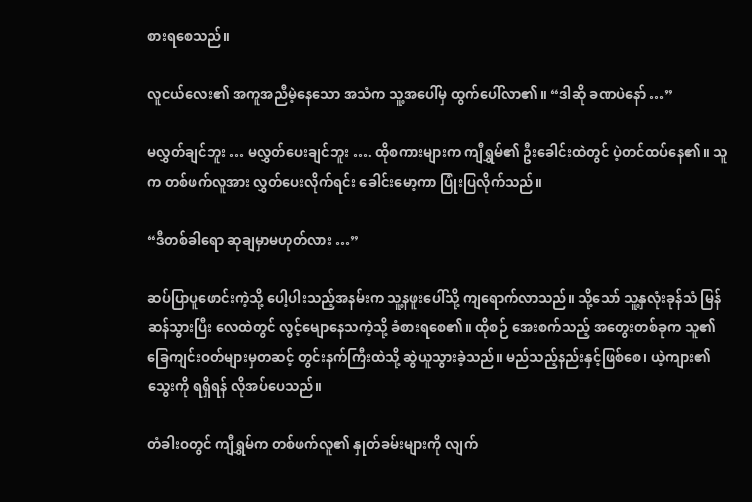စားရစေသည်။

လူငယ်လေး၏ အကူအညီမဲ့နေသော အသံက သူ့အပေါ်မှ ထွက်ပေါ်လာ၏။ “ဒါဆို ခဏပဲနော် …”

မလွှတ်ချင်ဘူး … မလွှတ်ပေးချင်ဘူး …. ထိုစကားများက ကျီရွှမ်၏ ဦးခေါင်းထဲတွင် ပဲ့တင်ထပ်နေ၏။ သူက တစ်ဖက်လူအား လွှတ်ပေးလိုက်ရင်း ခေါင်းမော့ကာ ပြုံးပြလိုက်သည်။

“ဒီတစ်ခါရော ဆုချမှာမဟုတ်လား …”

ဆပ်ပြာပူဖောင်းကဲ့သို့ ပေါ့ပါးသည့်အနမ်းက သူ့နဖူးပေါ်သို့ ကျရောက်လာသည်။ သို့သော် သူ့နှလုံးခုန်သံ မြန်ဆန်သွားပြီး လေထဲတွင် လွင့်မျောနေသကဲ့သို့ ခံစားရစေ၏။ ထိုစဉ် အေးစက်သည့် အတွေးတစ်ခုက သူ၏ ခြေကျင်းဝတ်များမှတဆင့် တွင်းနက်ကြီးထဲသို့ ဆွဲယူသွားခဲ့သည်။ မည်သည့်နည်းနှင့်ဖြစ်စေ၊ ယဲ့ကျား၏ သွေးကို ရရှိရန် လိုအပ်ပေသည်။

တံခါးဝတွင် ကျီရွှမ်က တစ်ဖက်လူ၏ နှုတ်ခမ်းများကို လျက်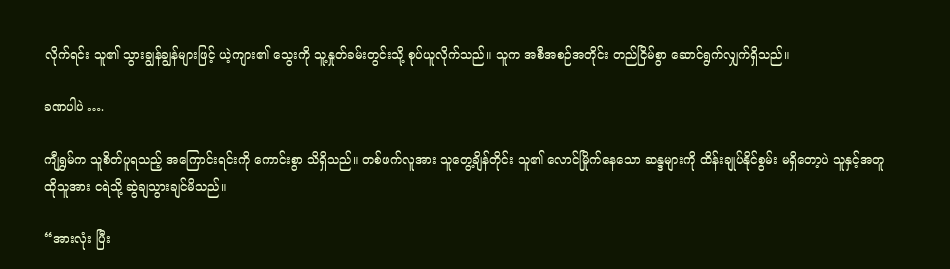လိုက်ရင်း သူ၏ သွားချွန်ချွန်များဖြင့် ယဲ့ကျား၏ သွေးကို သူ့နှုတ်ခမ်းတွင်းသို့ စုပ်ယူလိုက်သည်။ သူက အစီအစဉ်အတိုင်း တည်ငြိမ်စွာ ဆောင်ရွက်လျှက်ရှိသည်။

ခဏပါပဲ ….

ကျီရွှမ်က သူစိတ်ပူရသည့် အကြောင်းရင်းကို ကောင်းစွာ သိရှိသည်။ တစ်ဖက်လူအား သူတွေ့ချိန်တိုင်း သူ၏ လောင်မြိုက်နေသော ဆန္ဒများကို ထိန်းချုပ်နိုင်စွမ်း မရှိတော့ပဲ သူနှင့်အတူ ထိုသူအား ငရဲသို့ ဆွဲချသွားချင်မိသည်။

“အားလုံး ပြီး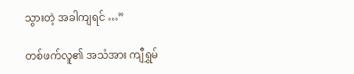သွားတဲ့ အခါကျရင် …”

တစ်ဖက်လူ၏ အသံအား ကျီရွှမ်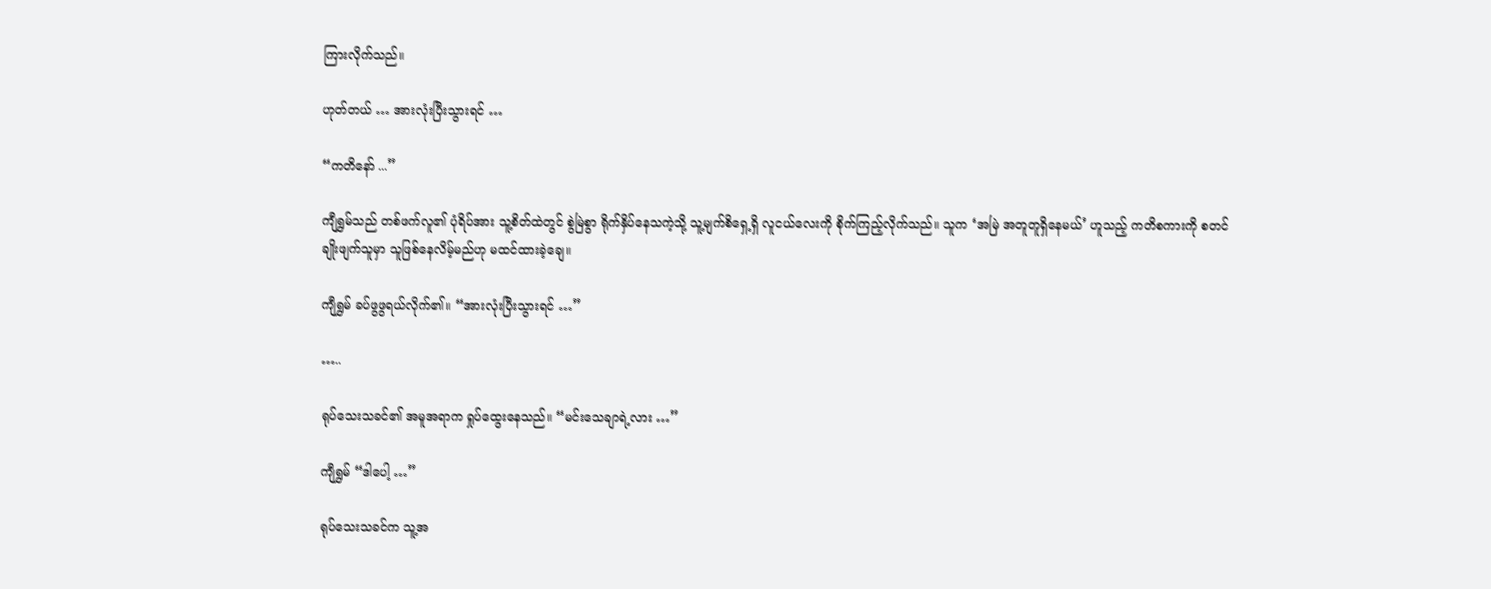ကြားလိုက်သည်။

ဟုတ်တယ် … အားလုံးပြီးသွားရင် …

“ကတိနော် ...”

ကျီရွှမ်သည် တစ်ဖက်လူ၏ ပုံရိပ်အား သူ့စိတ်ထဲတွင် စွဲမြဲစွာ ရိုက်နှိပ်နေသကဲ့သို့ သူ့မျက်စိရှေ့ရှိ လူငယ်လေးကို စိုက်ကြည့်လိုက်သည်။ သူက ‘အမြဲ အတူတူရှိနေမယ်’ ဟူသည့် ကတိစကားကို စတင်ချိုးဖျက်သူမှာ သူဖြစ်နေလိမ့်မည်ဟု မထင်ထားခဲ့ချေ။

ကျီရွှမ် ခပ်ဖွဖွရယ်လိုက်၏။ “အားလုံးပြီးသွားရင် …”

…..

ရုပ်သေးသခင်၏ အမူအရာက ရှုပ်ထွေးနေသည်။ “မင်းသေချာရဲ့လား …”

ကျီရွှမ် “ဒါပေါ့ …”

ရုပ်သေးသခင်က သူ့အ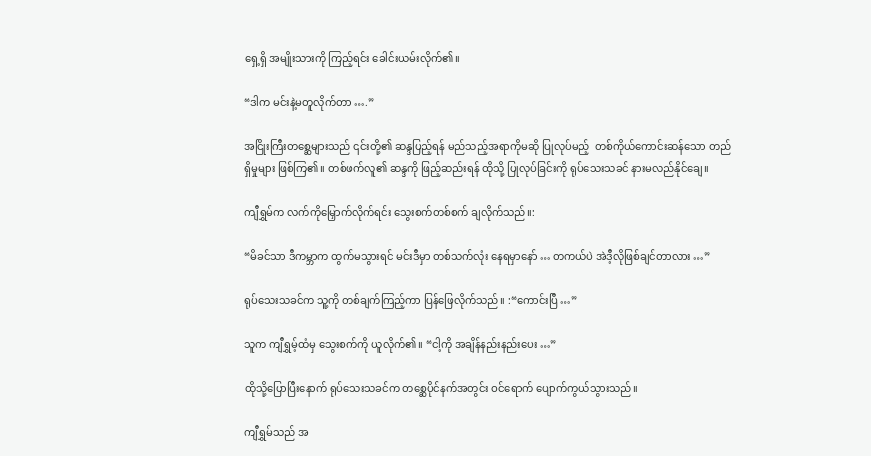ရှေ့ရှိ အမျိုးသားကို ကြည့်ရင်း ခေါင်းယမ်းလိုက်၏။

“ဒါက မင်းနဲ့မတူလိုက်တာ ….”

အငြိုးကြီးတစ္ဆေများသည် ၎င်းတို့၏ ဆန္ဒပြည့်ရန် မည်သည့်အရာကိုမဆို ပြုလုပ်မည့်  တစ်ကိုယ်ကောင်းဆန်သော တည်ရှိမှုများ ဖြစ်ကြ၏။ တစ်ဖက်လူ၏ ဆန္ဒကို ဖြည့်ဆည်းရန် ထိုသို့ ပြုလုပ်ခြင်းကို ရုပ်သေးသခင် နားမလည်နိုင်ချေ။

ကျီရွှမ်က လက်ကိုမြှောက်လိုက်ရင်း သွေးစက်တစ်စက် ချလိုက်သည်။:

“မိခင်သာ ဒီကမ္ဘာက ထွက်မသွားရင် မင်းဒီမှာ တစ်သက်လုံး နေရမှာနော် … တကယ်ပဲ အဲဒီ့လိုဖြစ်ချင်တာလား …”

ရုပ်သေးသခင်က သူ့ကို တစ်ချက်ကြည့်ကာ ပြန်ဖြေလိုက်သည်။ :“ကောင်းပြီ …”

သူက ကျီရွှမ့်ထံမှ သွေးစက်ကို ယူလိုက်၏။ “ငါ့ကို အချိန်နည်းနည်းပေး …”

ထိုသို့ပြောပြီးနောက် ရုပ်သေးသခင်က တစ္ဆေပိုင်နက်အတွင်း ဝင်ရောက် ပျောက်ကွယ်သွားသည်။

ကျီရွှမ်သည် အ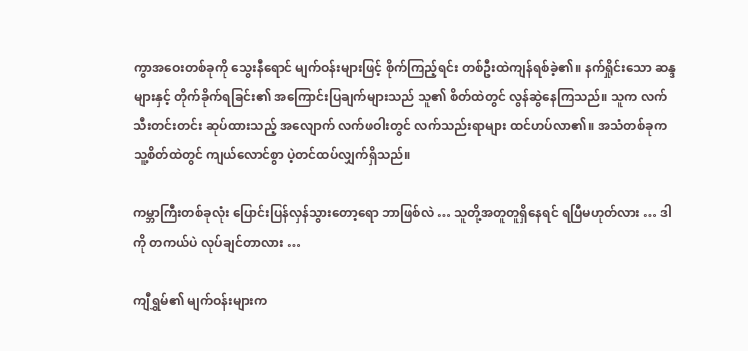ကွာအဝေးတစ်ခုကို သွေးနီရောင် မျက်ဝန်းများဖြင့် စိုက်ကြည့်ရင်း တစ်ဦးထဲကျန်ရစ်ခဲ့၏။ နက်ရှိုင်းသော ဆန္ဒများနှင့် တိုက်ခိုက်ရခြင်း၏ အကြောင်းပြချက်များသည် သူ၏ စိတ်ထဲတွင် လွန်ဆွဲနေကြသည်။ သူက လက်သီးတင်းတင်း ဆုပ်ထားသည့် အလျောက် လက်ဖဝါးတွင် လက်သည်းရာများ ထင်ဟပ်လာ၏။ အသံတစ်ခုက သူ့စိတ်ထဲတွင် ကျယ်လောင်စွာ ပဲ့တင်ထပ်လျှက်ရှိသည်။

ကမ္ဘာကြီးတစ်ခုလုံး ပြောင်းပြန်လှန်သွားတော့ရော ဘာဖြစ်လဲ … သူတို့အတူတူရှိနေရင် ရပြီမဟုတ်လား … ဒါကို တကယ်ပဲ လုပ်ချင်တာလား …

ကျီရွှမ်၏ မျက်ဝန်းများက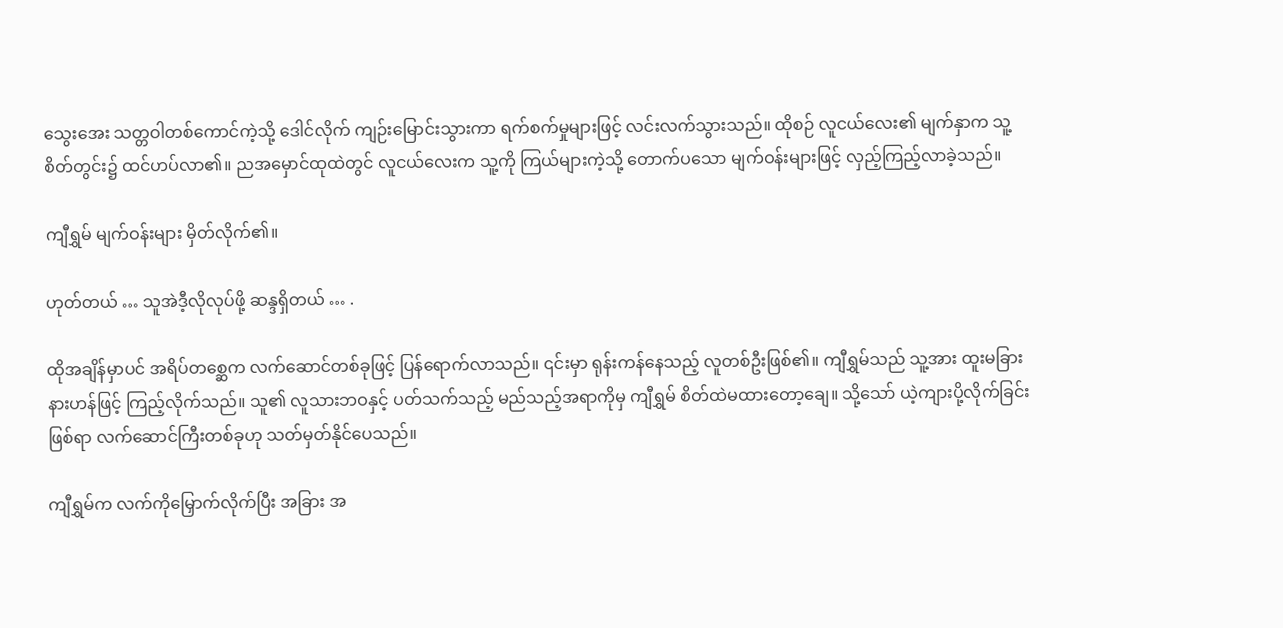သွေးအေး သတ္တဝါတစ်ကောင်ကဲ့သို့ ဒေါင်လိုက် ကျဉ်းမြောင်းသွားကာ ရက်စက်မှုများဖြင့် လင်းလက်သွားသည်။ ထိုစဉ် လူငယ်လေး၏ မျက်နှာက သူ့စိတ်တွင်း၌ ထင်ဟပ်လာ၏။ ညအမှောင်ထုထဲတွင် လူငယ်လေးက သူ့ကို ကြယ်များကဲ့သို့ တောက်ပသော မျက်ဝန်းများဖြင့် လှည့်ကြည့်လာခဲ့သည်။

ကျီရွှမ် မျက်ဝန်းများ မှိတ်လိုက်၏။

ဟုတ်တယ် … သူအဲဒီ့လိုလုပ်ဖို့ ဆန္ဒရှိတယ် … .

ထိုအချိန်မှာပင် အရိပ်တစ္ဆေက လက်ဆောင်တစ်ခုဖြင့် ပြန်ရောက်လာသည်။ ၎င်းမှာ ရုန်းကန်နေသည့် လူတစ်ဦးဖြစ်၏။ ကျီရွှမ်သည် သူ့အား ထူးမခြားနားဟန်ဖြင့် ကြည့်လိုက်သည်။ သူ၏ လူသားဘဝနှင့် ပတ်သက်သည့် မည်သည့်အရာကိုမှ ကျီရွှမ် စိတ်ထဲမထားတော့ချေ။ သို့သော် ယဲ့ကျားပို့လိုက်ခြင်းဖြစ်ရာ လက်ဆောင်ကြီးတစ်ခုဟု သတ်မှတ်နိုင်ပေသည်။

ကျီရွှမ်က လက်ကိုမြှောက်လိုက်ပြီး အခြား အ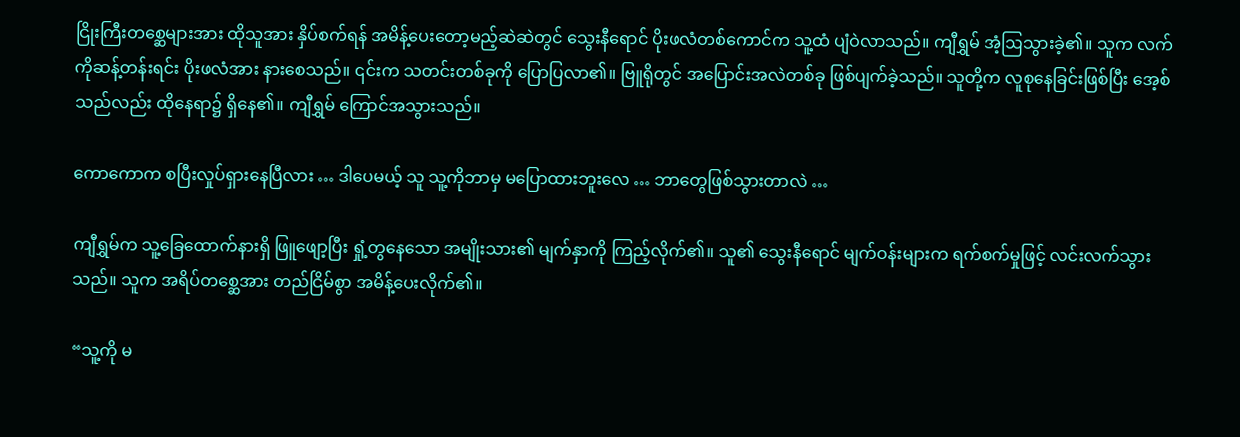ငြိုးကြီးတစ္ဆေများအား ထိုသူအား နှိပ်စက်ရန် အမိန့်ပေးတော့မည့်ဆဲဆဲတွင် သွေးနီရောင် ပိုးဖလံတစ်ကောင်က သူ့ထံ ပျံဝဲလာသည်။ ကျီရွှမ် အံ့ဩသွားခဲ့၏။ သူက လက်ကိုဆန့်တန်းရင်း ပိုးဖလံအား နားစေသည်။ ၎င်းက သတင်းတစ်ခုကို ပြောပြလာ၏။ ဗြူရိုတွင် အပြောင်းအလဲတစ်ခု ဖြစ်ပျက်ခဲ့သည်။ သူတို့က လူစုနေခြင်းဖြစ်ပြီး အေ့စ်သည်လည်း ထိုနေရာ၌ ရှိနေ၏။ ကျီရွှမ် ကြောင်အသွားသည်။

ကောကောက စပြီးလှုပ်ရှားနေပြီလား … ဒါပေမယ့် သူ သူ့ကိုဘာမှ မပြောထားဘူးလေ … ဘာတွေဖြစ်သွားတာလဲ …

ကျီရွှမ်က သူ့ခြေထောက်နားရှိ ဖြူဖျော့ပြီး ရှုံ့တွနေသော အမျိုးသား၏ မျက်နှာကို ကြည့်လိုက်၏။ သူ၏ သွေးနီရောင် မျက်ဝန်းများက ရက်စက်မှုဖြင့် လင်းလက်သွားသည်။ သူက အရိပ်တစ္ဆေအား တည်ငြိမ်စွာ အမိန့်ပေးလိုက်၏။

“သူ့ကို မ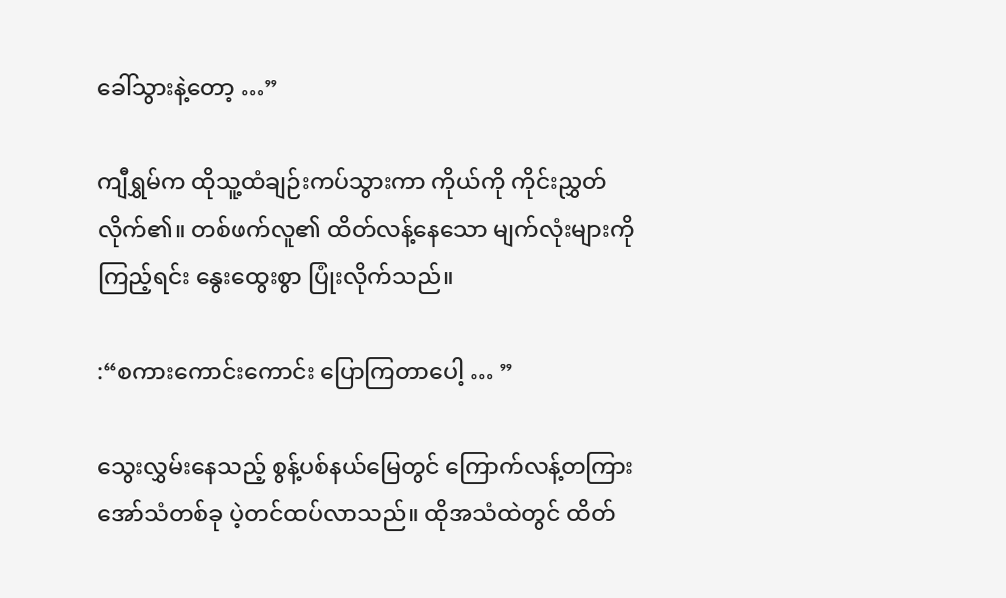ခေါ်သွားနဲ့တော့ …”

ကျီရွှမ်က ထိုသူ့ထံချဉ်းကပ်သွားကာ ကိုယ်ကို ကိုင်းညွှတ်လိုက်၏။ တစ်ဖက်လူ၏ ထိတ်လန့်နေသော မျက်လုံးများကို ကြည့်ရင်း နွေးထွေးစွာ ပြုံးလိုက်သည်။

:“စကားကောင်းကောင်း ပြောကြတာပေါ့ … ”

သွေးလွှမ်းနေသည့် စွန့်ပစ်နယ်မြေတွင် ကြောက်လန့်တကြား အော်သံတစ်ခု ပဲ့တင်ထပ်လာသည်။ ထိုအသံထဲတွင် ထိတ်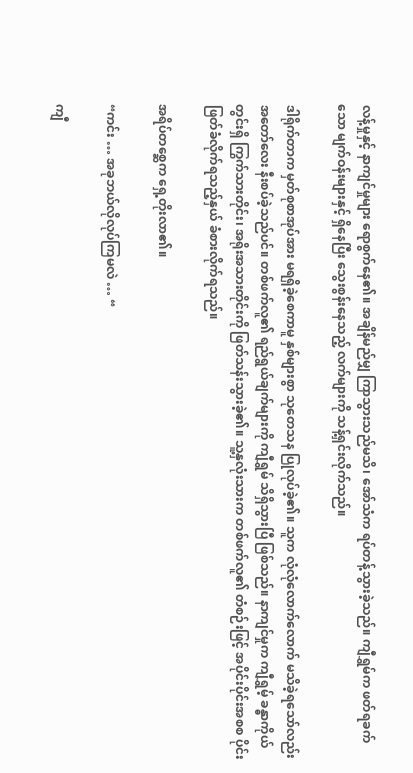လန့်မှုနှင့် နာကျင်မှုများ ရောစွက်နေ၏။ အချိန်မည်မျှ ကြာသွားသည်မသိ၊ အော်သံက ရပ်တန့်သွားခဲ့သည်။ ကျီရွှမ်က ဖတ်ရခက်သော မျက်ဝန်းများနှင့် ရှိနေပြီး သွေးစွန်းနေသည့် လက်များကို သန့်ရှင်းလိုက်သည်။

ဒါရိုက်တာက မှတ်စုစာအုပ်အား မရရှိခဲ့စေကာမူ နှစ်များစွာ သုတေသန ပြုလုပ်ခဲ့၏။ သူက လုံလုံလောက်လောက် မသိခဲ့ရသော်လည်း အတော်လေး နီးစပ်ခဲ့သည်ပင်။ တစ်ဖက်လူ၏ ရည်ရွယ်ချက်များကို ကျီရွှမ် သိရှိသွားပြီ ဖြစ်သည်။ နာကျင်မှုက ကျီရွှမ့် ခန္ဓာကိုယ်တွင်းရှိ ကြွက်သားတိုင်း၊ အရိုးအသားတိုင်းကို ဖြတ်သန်းသွားခဲ့၏။ သူ့နှလုံးသားက တစ်ဖက်လူ၏ တံစဉ်းဖြင့် အပိုင်းပိုင်းအစစ ပိုင်းဖြတ်ခံလိုက်ရသည့်နှယ် ခံစားလိုက်ရသည်။

အရိပ်တစ္ဆေက ရှေ့တိုးလာ၏။

“ကင်း … အခုဘယ်လိုလုပ်ကြမလဲ … “

ကျီ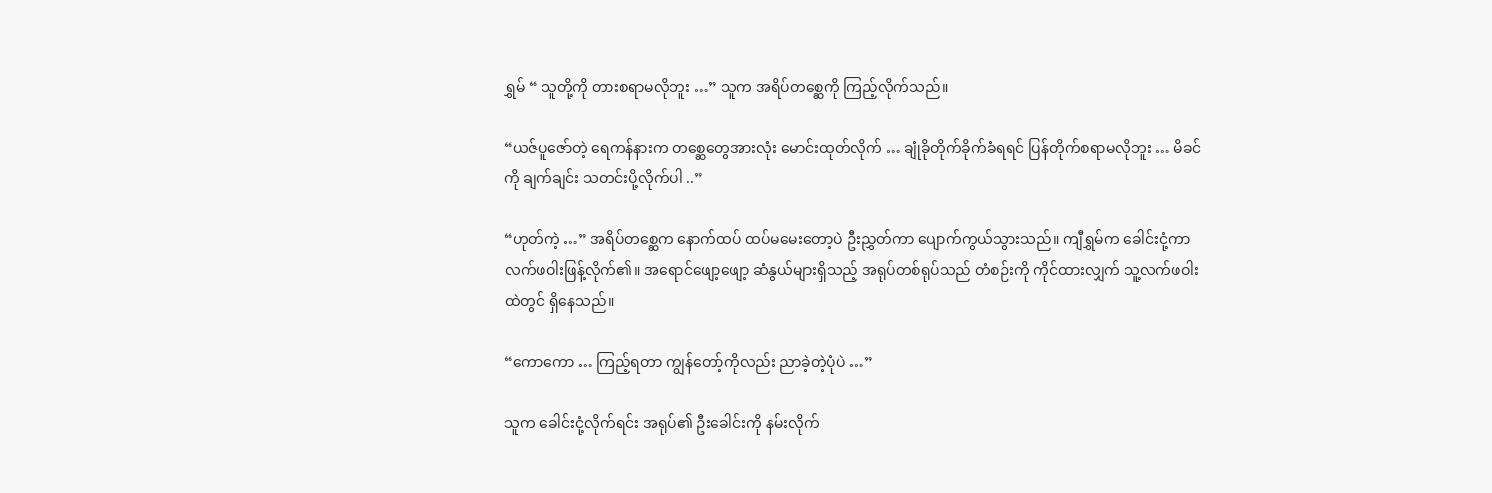ရွှမ် “ သူတို့ကို တားစရာမလိုဘူး …” သူက အရိပ်တစ္ဆေကို ကြည့်လိုက်သည်။

“ယဇ်ပူဇော်တဲ့ ရေကန်နားက တစ္ဆေတွေအားလုံး မောင်းထုတ်လိုက် … ချုံခိုတိုက်ခိုက်ခံရရင် ပြန်တိုက်စရာမလိုဘူး … မိခင်ကို ချက်ချင်း သတင်းပို့လိုက်ပါ ..”

“ဟုတ်ကဲ့ …” အရိပ်တစ္ဆေက နောက်ထပ် ထပ်မမေးတော့ပဲ ဦးညွှတ်ကာ ပျောက်ကွယ်သွားသည်။ ကျီရွှမ်က ခေါင်းငုံ့ကာ လက်ဖဝါးဖြန့်လိုက်၏။ အရောင်ဖျော့ဖျော့ ဆံနွယ်များရှိသည့် အရုပ်တစ်ရုပ်သည် တံစဉ်းကို ကိုင်ထားလျှက် သူ့လက်ဖဝါးထဲတွင် ရှိနေသည်။

“ကောကော … ကြည့်ရတာ ကျွန်တော့်ကိုလည်း ညာခဲ့တဲ့ပုံပဲ …”

သူက ခေါင်းငုံ့လိုက်ရင်း အရုပ်၏ ဦးခေါင်းကို နမ်းလိုက်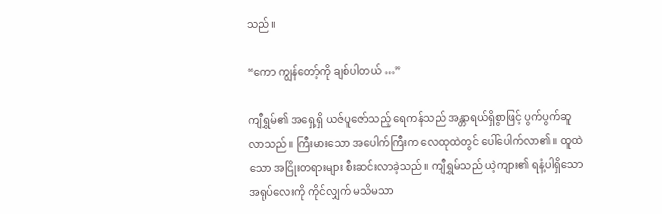သည်။

“ကော ကျွန်တော့်ကို ချစ်ပါတယ် …”

ကျီရွှမ်၏ အရှေ့ရှိ ယဇ်ပူဇော်သည့် ရေကန်သည် အန္တာရယ်ရှိစွာဖြင့် ပွက်ပွက်ဆူလာသည်။ ကြီးမားသော အပေါက်ကြီးက လေထုထဲတွင် ပေါ်ပေါက်လာ၏။ ထူထဲသော အငြိုးတရားများ စီးဆင်းလာခဲ့သည်။ ကျီရွှမ်သည် ယဲ့ကျား၏ ရနံ့ပါရှိသော အရုပ်လေးကို ကိုင်လျှက် မသိမသာ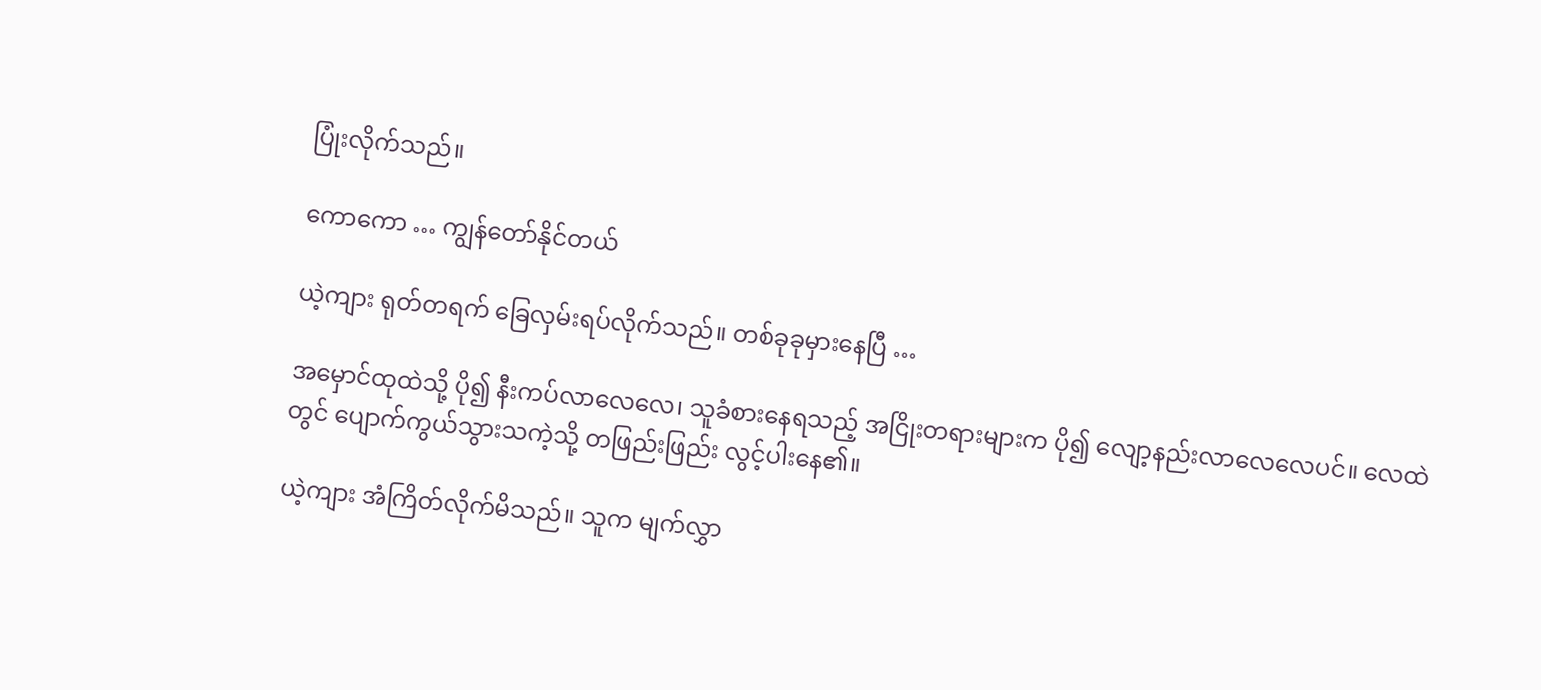ပြုံးလိုက်သည်။

ကောကော … ကျွန်တော်နိုင်တယ်

ယဲ့ကျား ရုတ်တရက် ခြေလှမ်းရပ်လိုက်သည်။ တစ်ခုခုမှားနေပြီ …

အမှောင်ထုထဲသို့ ပို၍ နီးကပ်လာလေလေ၊ သူခံစားနေရသည့် အငြိုးတရားများက ပို၍ လျော့နည်းလာလေလေပင်။ လေထဲတွင် ပျောက်ကွယ်သွားသကဲ့သို့ တဖြည်းဖြည်း လွင့်ပါးနေ၏။

ယဲ့ကျား အံကြိတ်လိုက်မိသည်။ သူက မျက်လွှာ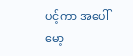ပင့်ကာ အပေါ်မော့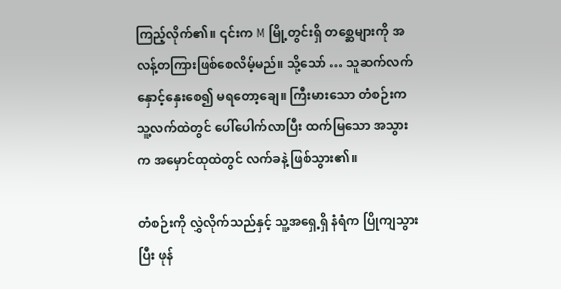ကြည့်လိုက်၏။ ၎င်းက M မြို့တွင်းရှိ တစ္ဆေများကို အလန့်တကြားဖြစ်စေလိမ့်မည်။ သို့သော် … သူဆက်လက် နှောင့်နှေးစေ၍ မရတော့ချေ။ ကြီးမားသော တံစဉ်းက သူ့လက်ထဲတွင် ပေါ်ပေါက်လာပြီး ထက်မြသော အသွားက အမှောင်ထုထဲတွင် လက်ခနဲ့ ဖြစ်သွား၏။

တံစဉ်းကို လွှဲလိုက်သည်နှင့် သူ့အရှေ့ရှိ နံရံက ပြိုကျသွားပြီး ဖုန်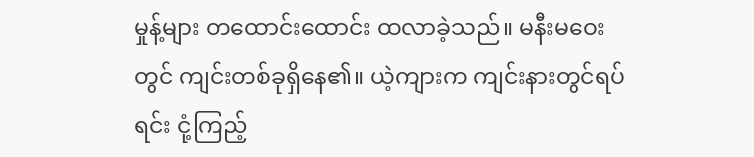မှုန့်များ တထောင်းထောင်း ထလာခဲ့သည်။ မနီးမဝေးတွင် ကျင်းတစ်ခုရှိနေ၏။ ယဲ့ကျားက ကျင်းနားတွင်ရပ်ရင်း ငုံ့ကြည့်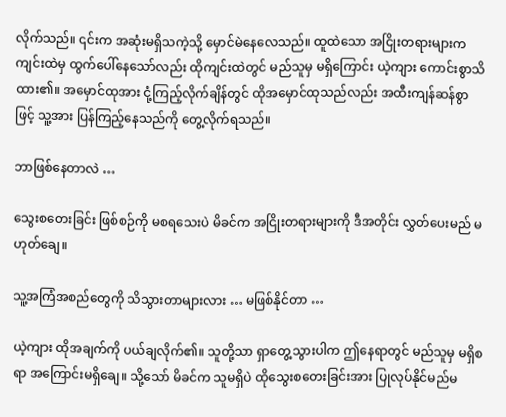လိုက်သည်။ ၎င်းက အဆုံးမရှိသကဲ့သို့ မှောင်မဲနေလေသည်။ ထူထဲသော အငြိုးတရားများက ကျင်းထဲမှ ထွက်ပေါ်နေသော်လည်း ထိုကျင်းထဲတွင် မည်သူမှ မရှိကြောင်း ယဲ့ကျား ကောင်းစွာသိထား၏။ အမှောင်ထုအား ငုံ့ကြည့်လိုက်ချိန်တွင် ထိုအမှောင်ထုသည်လည်း အထီးကျန်ဆန်စွာဖြင့် သူ့အား ပြန်ကြည့်နေသည်ကို တွေ့လိုက်ရသည်။

ဘာဖြစ်နေတာလဲ …

သွေးစတေးခြင်း ဖြစ်စဉ်ကို မစရသေးပဲ မိခင်က အငြိုးတရားများကို ဒီအတိုင်း လွှတ်ပေးမည် မဟုတ်ချေ။

သူ့အကြံအစည်တွေကို သိသွားတာများလား … မဖြစ်နိုင်တာ …

ယဲ့ကျား ထိုအချက်ကို ပယ်ချလိုက်၏။ သူတို့သာ ရှာတွေ့သွားပါက ဤနေရာတွင် မည်သူမှ မရှိစရာ အကြောင်းမရှိချေ။ သို့သော် မိခင်က သူမရှိပဲ ထိုသွေးစတေးခြင်းအား ပြုလုပ်နိုင်မည်မ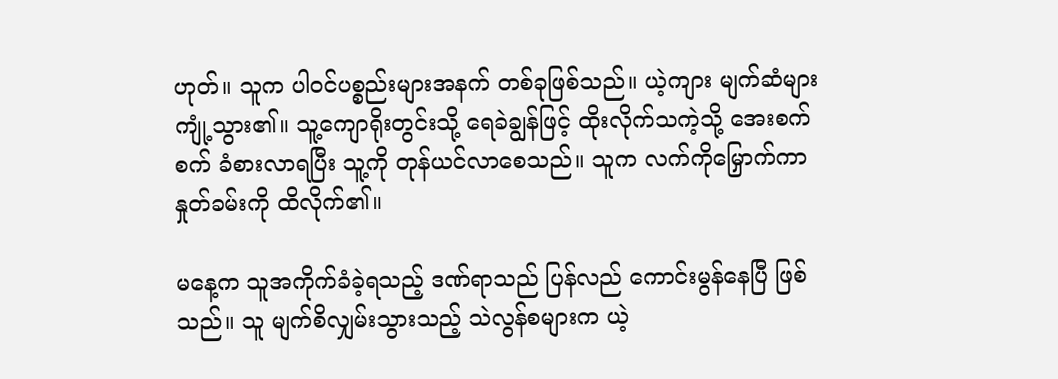ဟုတ်။ သူက ပါဝင်ပစ္စည်းများအနက် တစ်ခုဖြစ်သည်။ ယဲ့ကျား မျက်ဆံများ ကျုံ့သွား၏။ သူ့ကျောရိုးတွင်းသို့ ရေခဲချွန်ဖြင့် ထိုးလိုက်သကဲ့သို့ အေးစက်စက် ခံစားလာရပြီး သူ့ကို တုန်ယင်လာစေသည်။ သူက လက်ကိုမြှောက်ကာ နှုတ်ခမ်းကို ထိလိုက်၏။

မနေ့က သူအကိုက်ခံခဲ့ရသည့် ဒဏ်ရာသည် ပြန်လည် ကောင်းမွန်နေပြီ ဖြစ်သည်။ သူ မျက်စိလျှမ်းသွားသည့် သဲလွန်စများက ယဲ့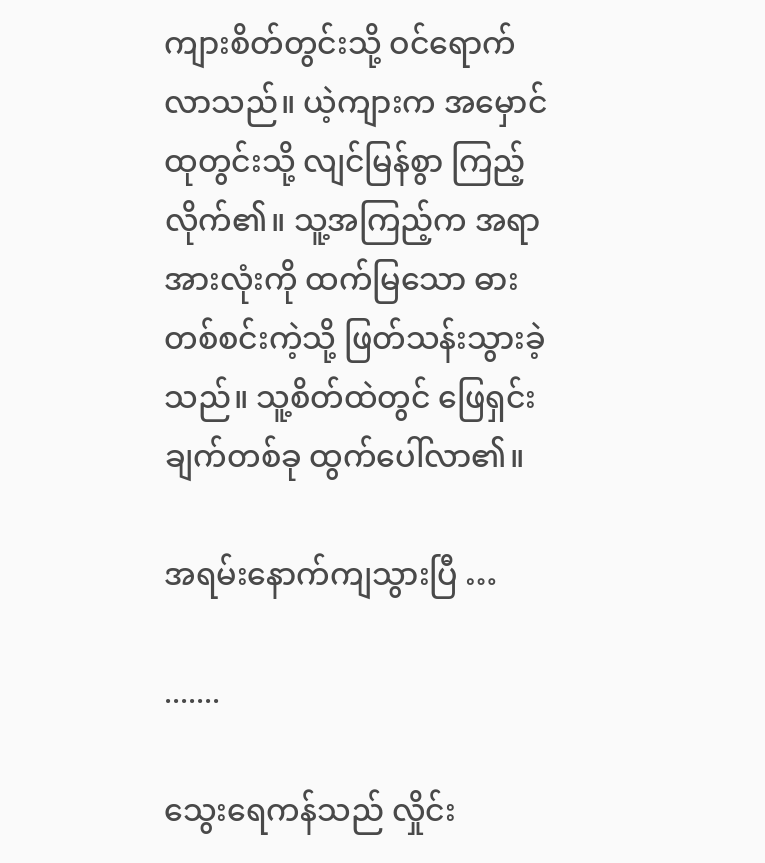ကျားစိတ်တွင်းသို့ ဝင်ရောက်လာသည်။ ယဲ့ကျားက အမှောင်ထုတွင်းသို့ လျင်မြန်စွာ ကြည့်လိုက်၏။ သူ့အကြည့်က အရာအားလုံးကို ထက်မြသော ဓားတစ်စင်းကဲ့သို့ ဖြတ်သန်းသွားခဲ့သည်။ သူ့စိတ်ထဲတွင် ဖြေရှင်းချက်တစ်ခု ထွက်ပေါ်လာ၏။

အရမ်းနောက်ကျသွားပြီ …

.......

သွေးရေကန်သည် လှိုင်း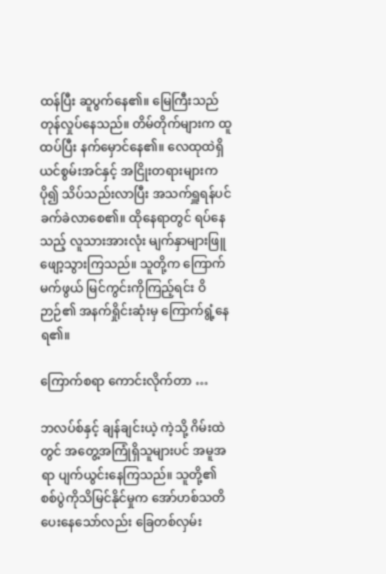ထန်ပြီး ဆူပွက်နေ၏။ မြေကြီးသည် တုန်လှုပ်နေသည်။ တိမ်တိုက်များက ထူထပ်ပြီး နက်မှောင်နေ၏။ လေထုထဲရှိ ယင်စွမ်းအင်နှင့် အငြိုးတရားများက ပို၍ သိပ်သည်းလာပြီး အသက်ရှူရန်ပင် ခက်ခဲလာစေ၏။ ထိုနေရာတွင် ရပ်နေသည့် လူသားအားလုံး မျက်နှာများဖြူဖျော့သွားကြသည်။ သူတို့က ကြောက်မက်ဖွယ် မြင်ကွင်းကိုကြည့်ရင်း ဝိဉာဉ်၏ အနက်ရှိုင်းဆုံးမှ ကြောက်ရွံ့နေရ၏။

ကြောက်စရာ ကောင်းလိုက်တာ …

ဘလပ်စ်နှင့် ချန်ချင်းယဲ့ ကဲ့သို့ ဂိမ်းထဲတွင် အတွေ့အကြုံရှိသူများပင် အမူအရာ ပျက်ယွင်းနေကြသည်။ သူတို့၏ စစ်ပွဲကိုသိမြင်နိုင်မှုက အော်ဟစ်သတိပေးနေသော်လည်း ခြေတစ်လှမ်း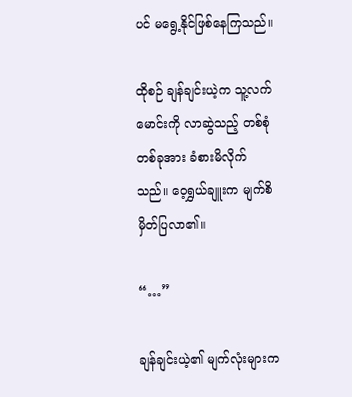ပင် မရွေ့နိုင်ဖြစ်နေကြသည်။

ထိုစဉ် ချန်ချင်းယဲ့က သူ့လက်မောင်းကို လာဆွဲသည့် တစ်စုံတစ်ခုအား ခံစားမိလိုက်သည်။ ဝေ့ရွှယ်ချူးက မျက်စိမှိတ်ပြလာ၏။

“…”

ချန်ချင်းယဲ့၏ မျက်လုံးများက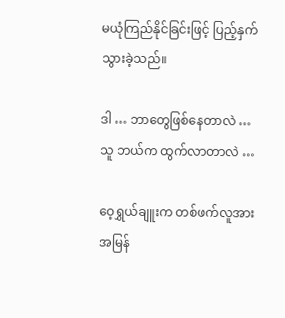မယုံကြည်နိုင်ခြင်းဖြင့် ပြည့်နှက်သွားခဲ့သည်။

ဒါ … ဘာတွေဖြစ်နေတာလဲ … သူ ဘယ်က ထွက်လာတာလဲ …

ဝေ့ရွှယ်ချူးက တစ်ဖက်လူအား အမြန်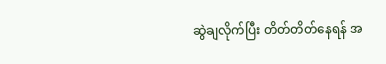ဆွဲချလိုက်ပြီး တိတ်တိတ်နေရန် အ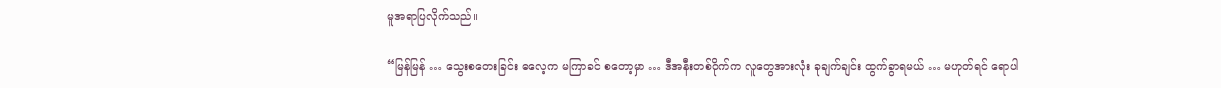မူအရာပြလိုက်သည်။

“မြန်မြန် … သွေးစတေးခြင်း ဓလေ့က မကြာခင် စတော့မှာ … ဒီအနီးတစ်ဝိုက်က လူတွေအားလုံး ခုချက်ချင်း ထွက်ခွာရမယ် … မဟုတ်ရင် ရောပါ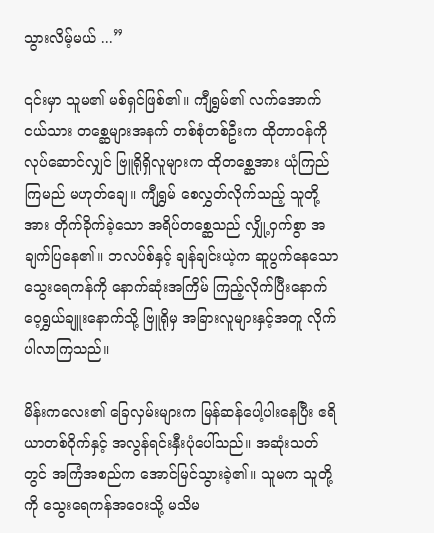သွားလိမ့်မယ် ...”

၎င်းမှာ သူမ၏ မစ်ရှင်ဖြစ်၏။ ကျီရွှမ်၏ လက်အောက်ငယ်သား တစ္ဆေများအနက် တစ်စုံတစ်ဦးက ထိုတာဝန်ကို လုပ်ဆောင်လျှင် ဗြူရိုရှိလူများက ထိုတစ္ဆေအား ယုံကြည်ကြမည် မဟုတ်ချေ။ ကျီရွှမ် စေလွှတ်လိုက်သည့် သူတို့အား တိုက်ခိုက်ခဲ့သော အရိပ်တစ္ဆေသည် လျှို့ဝှက်စွာ အချက်ပြနေ၏။ ဘလပ်စ်နှင့် ချန်ချင်းယဲ့က ဆူပွက်နေသော သွေးရေကန်ကို နောက်ဆုံးအကြိမ် ကြည့်လိုက်ပြီးနောက် ဝေ့ရွှယ်ချူးနောက်သို့ ဗြူရိုမှ အခြားလူများနှင့်အတူ လိုက်ပါလာကြသည်။

မိန်းကလေး၏ ခြေလှမ်းများက မြန်ဆန်ပေါ့ပါးနေပြီး ဧရိယာတစ်ဝိုက်နှင့် အလွန်ရင်းနှီးပုံပေါ်သည်။ အဆုံးသတ်တွင် အကြံအစည်က အောင်မြင်သွားခဲ့၏။ သူမက သူတို့ကို သွေးရေကန်အဝေးသို့ မသိမ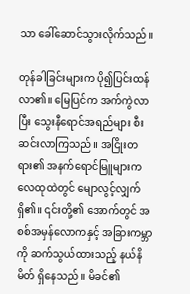သာ ခေါ်ဆောင်သွားလိုက်သည်။

တုန်ခါခြင်းများက ပို၍ပြင်းထန်လာ၏။ မြေပြင်က အက်ကွဲလာပြီး သွေးနီရောင်အရည်များ စီးဆင်းလာကြသည်။ အငြိုးတရား၏ အနက်ရောင်မြူများက လေထုထဲတွင် မျောလွင့်လျှက်ရှိ၏။ ၎င်းတို့၏ အောက်တွင် အစစ်အမှန်လောကနှင့် အခြားကမ္ဘာကို ဆက်သွယ်ထားသည့် နယ်နိမိတ် ရှိနေသည်။ မိခင်၏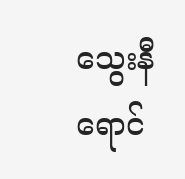သွေးနီရောင်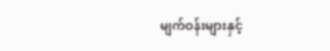မျက်ဝန်းများနှင့်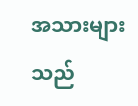အသားများသည်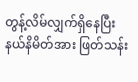တွန့်လိမ်လျှက်ရှိနေပြီး နယ်နိမိတ်အား ဖြတ်သန်း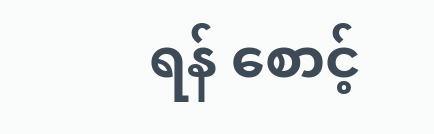ရန် စောင့်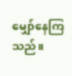မျှော်နေကြသည်။